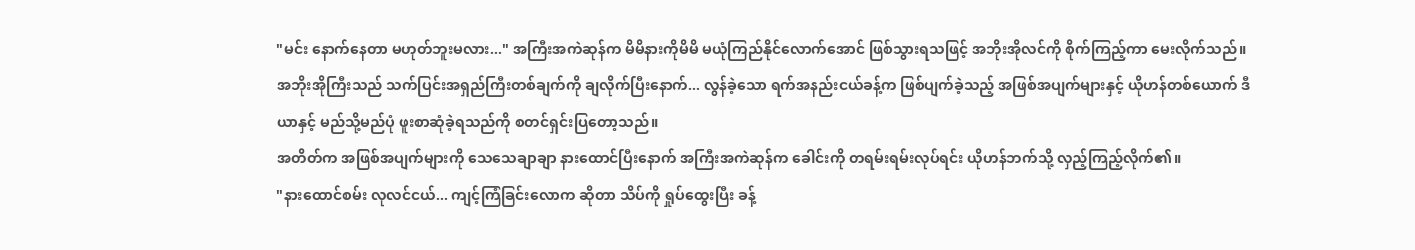"မင်း နောက်နေတာ မဟုတ်ဘူးမလား..." အကြီးအကဲဆုန်က မိမိနားကိုမိမိ မယုံကြည်နိုင်လောက်အောင် ဖြစ်သွားရသဖြင့် အဘိုးအိုလင်ကို စိုက်ကြည့်ကာ မေးလိုက်သည်။
အဘိုးအိုကြီးသည် သက်ပြင်းအရှည်ကြီးတစ်ချက်ကို ချလိုက်ပြီးနောက်... လွန်ခဲ့သော ရက်အနည်းငယ်ခန့်က ဖြစ်ပျက်ခဲ့သည့် အဖြစ်အပျက်များနှင့် ယိုဟန်တစ်ယောက် ဒီယာနှင့် မည်သို့မည်ပုံ ဖူးစာဆုံခဲ့ရသည်ကို စတင်ရှင်းပြတော့သည်။
အတိတ်က အဖြစ်အပျက်များကို သေသေချာချာ နားထောင်ပြီးနောက် အကြီးအကဲဆုန်က ခေါင်းကို တရမ်းရမ်းလုပ်ရင်း ယိုဟန်ဘက်သို့ လှည့်ကြည့်လိုက်၏။
"နားထောင်စမ်း လုလင်ငယ်... ကျင့်ကြံခြင်းလောက ဆိုတာ သိပ်ကို ရှုပ်ထွေးပြီး ခန့်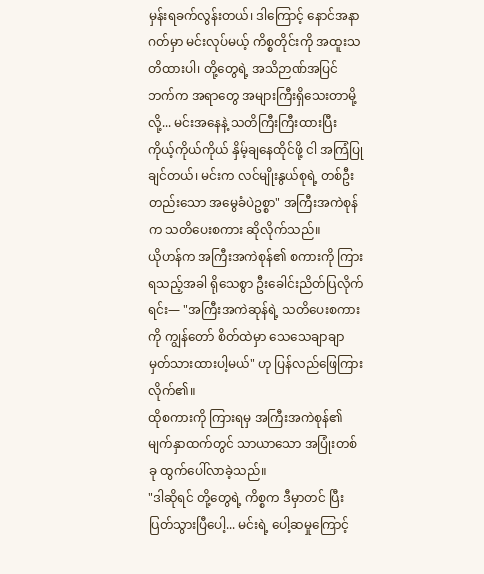မှန်းရခက်လွန်းတယ်၊ ဒါကြောင့် နောင်အနာဂတ်မှာ မင်းလုပ်မယ့် ကိစ္စတိုင်းကို အထူးသတိထားပါ၊ တို့တွေရဲ့ အသိဉာဏ်အပြင်ဘက်က အရာတွေ အများကြီးရှိသေးတာမို့လို့... မင်းအနေနဲ့ သတိကြီးကြီးထားပြီး ကိုယ့်ကိုယ်ကိုယ် နှိမ့်ချနေထိုင်ဖို့ ငါ အကြံပြုချင်တယ်၊ မင်းက လင်မျိုးနွယ်စုရဲ့ တစ်ဦးတည်းသော အမွေခံပဲဥစ္စာ" အကြီးအကဲစုန်က သတိပေးစကား ဆိုလိုက်သည်။
ယိုဟန်က အကြီးအကဲစုန်၏ စကားကို ကြားရသည့်အခါ ရိုသေစွာ ဦးခေါင်းညိတ်ပြလိုက်ရင်း— "အကြီးအကဲဆုန်ရဲ့ သတိပေးစကားကို ကျွန်တော် စိတ်ထဲမှာ သေသေချာချာ မှတ်သားထားပါ့မယ်" ဟု ပြန်လည်ဖြေကြားလိုက်၏။
ထိုစကားကို ကြားရမှ အကြီးအကဲစုန်၏ မျက်နှာထက်တွင် သာယာသော အပြုံးတစ်ခု ထွက်ပေါ်လာခဲ့သည်။
"ဒါဆိုရင် တို့တွေရဲ့ ကိစ္စက ဒီမှာတင် ပြီးပြတ်သွားပြီပေါ့... မင်းရဲ့ ပေါ့ဆမှုကြောင့်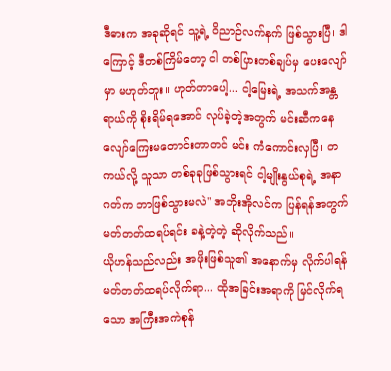ဒီဓားက အခုဆိုရင် သူ့ရဲ့ ဝိညာဉ်လက်နက် ဖြစ်သွားပြီ၊ ဒါကြောင့် ဒီတစ်ကြိမ်တော့ ငါ တစ်ပြားတစ်ချပ်မှ ပေးလျော်မှာ မဟုတ်ဘူး။ ဟုတ်တာပေါ့... ငါ့မြေးရဲ့ အသက်အန္တရာယ်ကို စိုးရိမ်ရအောင် လုပ်ခဲ့တဲ့အတွက် မင်းဆီကနေ လျော်ကြေးမတောင်းတာတင် မင်း ကံကောင်းလှပြီ၊ တကယ်လို့ သူသာ တစ်ခုခုဖြစ်သွားရင် ငါ့မျိုးနွယ်စုရဲ့ အနာဂတ်က ဘာဖြစ်သွားမလဲ" အဘိုးအိုလင်က ပြန်ရန်အတွက် မတ်တတ်ထရပ်ရင်း ခနဲ့တဲ့တဲ့ ဆိုလိုက်သည်။
ယိုဟန်သည်လည်း အဖိုးဖြစ်သူ၏ အနောက်မှ လိုက်ပါရန် မတ်တတ်ထရပ်လိုက်ရာ... ထိုအခြင်းအရာကို မြင်လိုက်ရသော အကြီးအကဲစုန်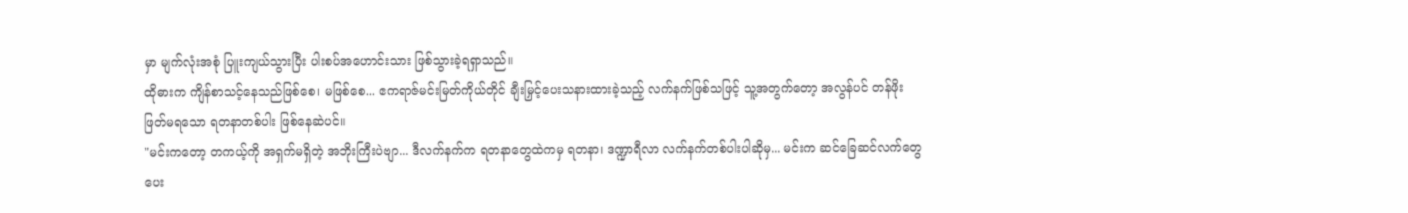မှာ မျက်လုံးအစုံ ပြူးကျယ်သွားပြီး ပါးစပ်အဟောင်းသား ဖြစ်သွားခဲ့ရရှာသည်။
ထိုဓားက ကျိန်စာသင့်နေသည်ဖြစ်စေ၊ မဖြစ်စေ... ဧကရာဇ်မင်းမြတ်ကိုယ်တိုင် ချီးမြှင့်ပေးသနားထားခဲ့သည့် လက်နက်ဖြစ်သဖြင့် သူ့အတွက်တော့ အလွန်ပင် တန်ဖိုးဖြတ်မရသော ရတနာတစ်ပါး ဖြစ်နေဆဲပင်။
"မင်းကတော့ တကယ့်ကို အရှက်မရှိတဲ့ အဘိုးကြီးပဲဗျာ... ဒီလက်နက်က ရတနာတွေထဲကမှ ရတနာ၊ ဒဏ္ဍာရီလာ လက်နက်တစ်ပါးပါဆိုမှ... မင်းက ဆင်ခြေဆင်လက်တွေပေး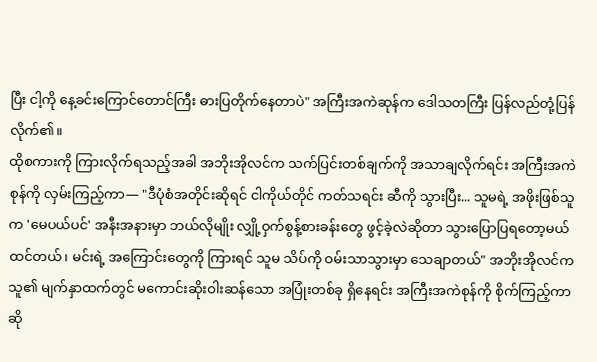ပြီး ငါ့ကို နေ့ခင်းကြောင်တောင်ကြီး ဓားပြတိုက်နေတာပဲ" အကြီးအကဲဆုန်က ဒေါသတကြီး ပြန်လည်တုံ့ပြန်လိုက်၏။
ထိုစကားကို ကြားလိုက်ရသည့်အခါ အဘိုးအိုလင်က သက်ပြင်းတစ်ချက်ကို အသာချလိုက်ရင်း အကြီးအကဲစုန်ကို လှမ်းကြည့်ကာ— "ဒီပုံစံအတိုင်းဆိုရင် ငါကိုယ်တိုင် ကတ်သရင်း ဆီကို သွားပြီး... သူမရဲ့ အဖိုးဖြစ်သူက 'မေပယ်ပင်' အနီးအနားမှာ ဘယ်လိုမျိုး လျှို့ဝှက်စွန့်စားခန်းတွေ ဖွင့်ခဲ့လဲဆိုတာ သွားပြောပြရတော့မယ် ထင်တယ်၊ မင်းရဲ့ အကြောင်းတွေကို ကြားရင် သူမ သိပ်ကို ဝမ်းသာသွားမှာ သေချာတယ်" အဘိုးအိုလင်က သူ၏ မျက်နှာထက်တွင် မကောင်းဆိုးဝါးဆန်သော အပြုံးတစ်ခု ရှိနေရင်း အကြီးအကဲစုန်ကို စိုက်ကြည့်ကာ ဆို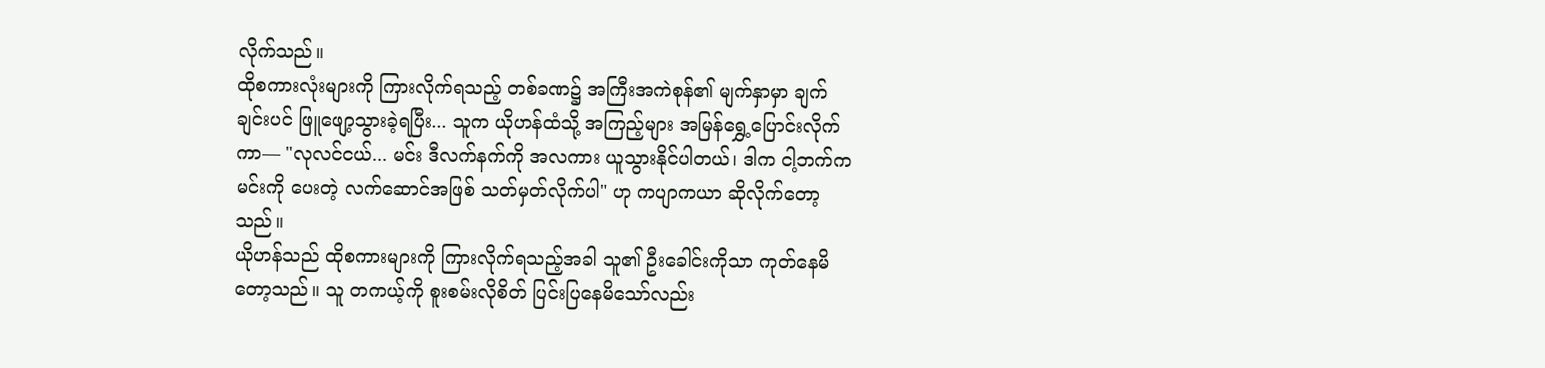လိုက်သည်။
ထိုစကားလုံးများကို ကြားလိုက်ရသည့် တစ်ခဏ၌ အကြီးအကဲစုန်၏ မျက်နှာမှာ ချက်ချင်းပင် ဖြူဖျော့သွားခဲ့ရပြီး... သူက ယိုဟန်ထံသို့ အကြည့်များ အမြန်ရွှေ့ပြောင်းလိုက်ကာ— "လုလင်ငယ်... မင်း ဒီလက်နက်ကို အလကား ယူသွားနိုင်ပါတယ်၊ ဒါက ငါ့ဘက်က မင်းကို ပေးတဲ့ လက်ဆောင်အဖြစ် သတ်မှတ်လိုက်ပါ" ဟု ကပျာကယာ ဆိုလိုက်တော့သည်။
ယိုဟန်သည် ထိုစကားများကို ကြားလိုက်ရသည့်အခါ သူ၏ ဦးခေါင်းကိုသာ ကုတ်နေမိတော့သည်။ သူ တကယ့်ကို စူးစမ်းလိုစိတ် ပြင်းပြနေမိသော်လည်း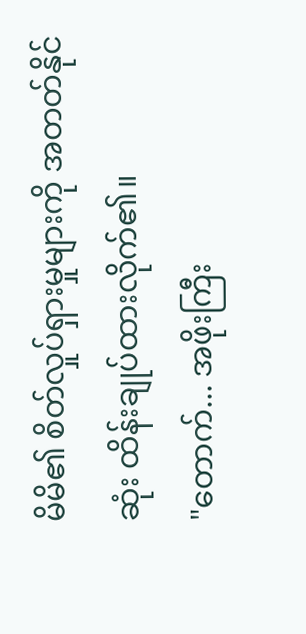မိမိ၏ စိတ်လှုပ်ရှားမှုများကို အတတ်နိုင်ဆုံး ထိန်းချုပ်ထားလိုက်၏။
"တောက်... အဖိုးကြီး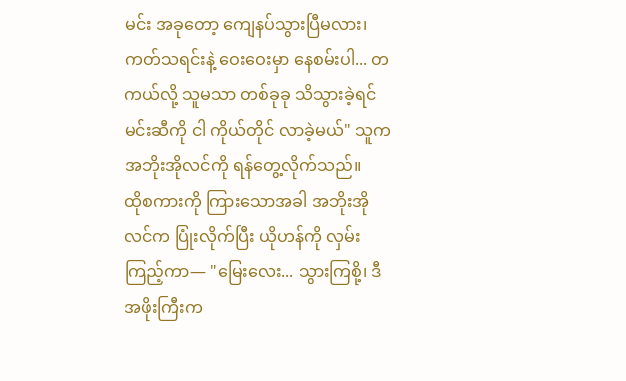မင်း အခုတော့ ကျေနပ်သွားပြီမလား၊ ကတ်သရင်းနဲ့ ဝေးဝေးမှာ နေစမ်းပါ... တကယ်လို့ သူမသာ တစ်ခုခု သိသွားခဲ့ရင် မင်းဆီကို ငါ ကိုယ်တိုင် လာခဲ့မယ်" သူက အဘိုးအိုလင်ကို ရန်တွေ့လိုက်သည်။
ထိုစကားကို ကြားသောအခါ အဘိုးအိုလင်က ပြုံးလိုက်ပြီး ယိုဟန်ကို လှမ်းကြည့်ကာ— "မြေးလေး... သွားကြစို့၊ ဒီအဖိုးကြီးက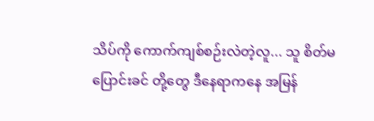သိပ်ကို ကောက်ကျစ်စဉ်းလဲတဲ့လူ... သူ စိတ်မပြောင်းခင် တို့တွေ ဒီနေရာကနေ အမြန်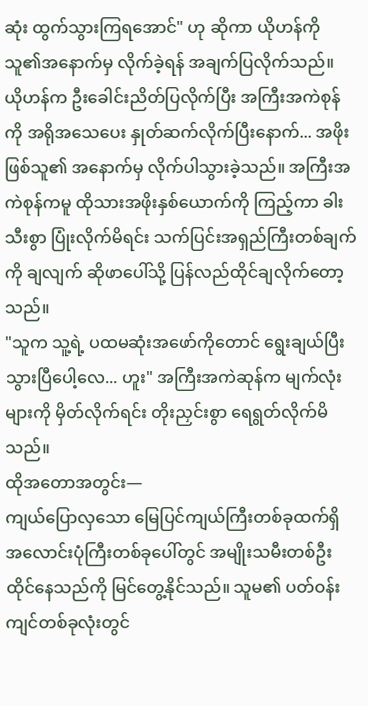ဆုံး ထွက်သွားကြရအောင်" ဟု ဆိုကာ ယိုဟန်ကို သူ၏အနောက်မှ လိုက်ခဲ့ရန် အချက်ပြလိုက်သည်။
ယိုဟန်က ဦးခေါင်းညိတ်ပြလိုက်ပြီး အကြီးအကဲစုန်ကို အရိုအသေပေး နှုတ်ဆက်လိုက်ပြီးနောက်... အဖိုးဖြစ်သူ၏ အနောက်မှ လိုက်ပါသွားခဲ့သည်။ အကြီးအကဲစုန်ကမူ ထိုသားအဖိုးနှစ်ယောက်ကို ကြည့်ကာ ခါးသီးစွာ ပြုံးလိုက်မိရင်း သက်ပြင်းအရှည်ကြီးတစ်ချက်ကို ချလျက် ဆိုဖာပေါ်သို့ ပြန်လည်ထိုင်ချလိုက်တော့သည်။
"သူက သူ့ရဲ့ ပထမဆုံးအဖော်ကိုတောင် ရွေးချယ်ပြီးသွားပြီပေါ့လေ... ဟူး" အကြီးအကဲဆုန်က မျက်လုံးများကို မှိတ်လိုက်ရင်း တိုးညှင်းစွာ ရေရွတ်လိုက်မိသည်။
ထိုအတောအတွင်း—
ကျယ်ပြောလှသော မြေပြင်ကျယ်ကြီးတစ်ခုထက်ရှိ အလောင်းပုံကြီးတစ်ခုပေါ်တွင် အမျိုးသမီးတစ်ဦး ထိုင်နေသည်ကို မြင်တွေ့နိုင်သည်။ သူမ၏ ပတ်ဝန်းကျင်တစ်ခုလုံးတွင်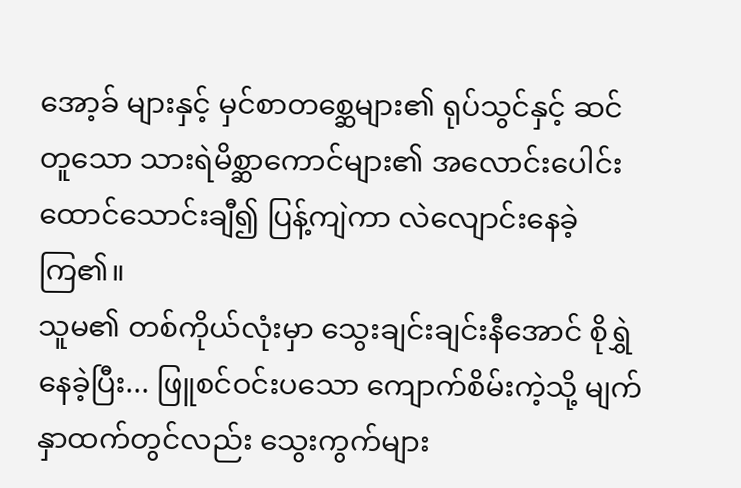အော့ခ် များနှင့် မှင်စာတစ္ဆေများ၏ ရုပ်သွင်နှင့် ဆင်တူသော သားရဲမိစ္ဆာကောင်များ၏ အလောင်းပေါင်း ထောင်သောင်းချီ၍ ပြန့်ကျဲကာ လဲလျောင်းနေခဲ့ကြ၏။
သူမ၏ တစ်ကိုယ်လုံးမှာ သွေးချင်းချင်းနီအောင် စိုရွှဲနေခဲ့ပြီး... ဖြူစင်ဝင်းပသော ကျောက်စိမ်းကဲ့သို့ မျက်နှာထက်တွင်လည်း သွေးကွက်များ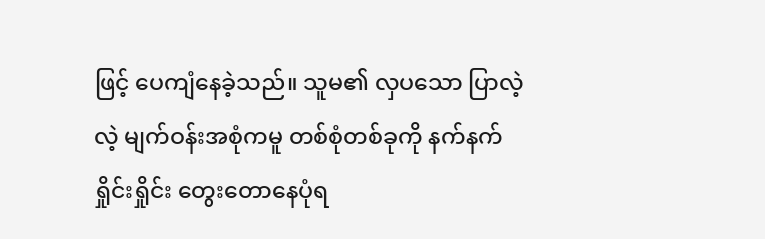ဖြင့် ပေကျံနေခဲ့သည်။ သူမ၏ လှပသော ပြာလဲ့လဲ့ မျက်ဝန်းအစုံကမူ တစ်စုံတစ်ခုကို နက်နက်ရှိုင်းရှိုင်း တွေးတောနေပုံရ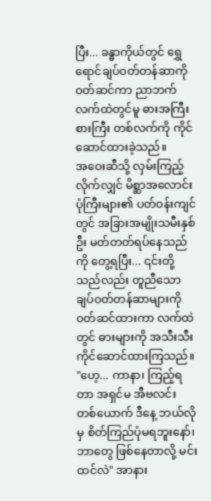ပြီး... ခန္ဓာကိုယ်တွင် ရွှေရောင်ချပ်ဝတ်တန်ဆာကို ဝတ်ဆင်ကာ ညာဘက်လက်ထဲတွင်မူ ဓားအကြီးစားကြီး တစ်လက်ကို ကိုင်ဆောင်ထားခဲ့သည်။
အဝေးဆီသို့ လှမ်းကြည့်လိုက်လျှင် မိစ္ဆာအလောင်းပုံကြီးများ၏ ပတ်ဝန်းကျင်တွင် အခြားအမျိုးသမီးနှစ်ဦး မတ်တတ်ရပ်နေသည်ကို တွေ့ရပြီး... ၎င်းတို့သည်လည်း တူညီသော ချပ်ဝတ်တန်ဆာများကို ဝတ်ဆင်ထားကာ လက်ထဲတွင် ဓားများကို အသီးသီး ကိုင်ဆောင်ထားကြသည်။
"ဟေ့... ကာနာ၊ ကြည့်ရတာ အရှင်မ အီဗလင်း တစ်ယောက် ဒီနေ့ ဘယ်လိုမှ စိတ်ကြည်ပုံမရဘူးနော်၊ ဘာတွေ ဖြစ်နေတာလို့ မင်း ထင်လဲ" အာနား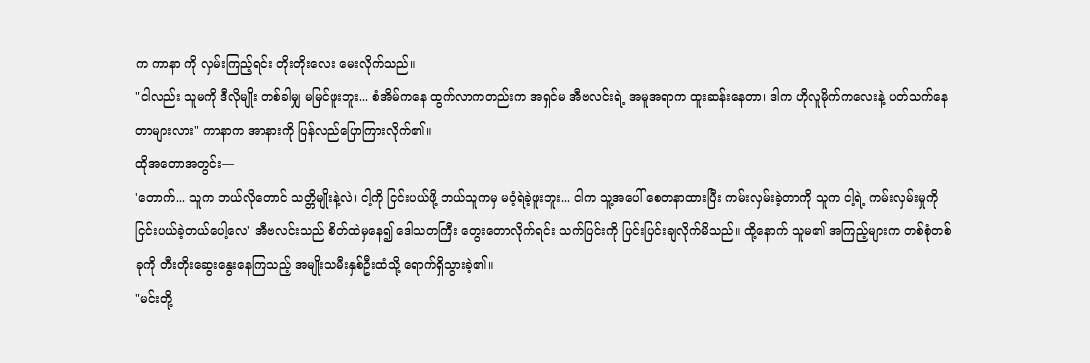က ကာနာ ကို လှမ်းကြည့်ရင်း တိုးတိုးလေး မေးလိုက်သည်။
"ငါလည်း သူမကို ဒီလိုမျိုး တစ်ခါမျှ မမြင်ဖူးဘူး... စံအိမ်ကနေ ထွက်လာကတည်းက အရှင်မ အီဗလင်းရဲ့ အမူအရာက ထူးဆန်းနေတာ၊ ဒါက ဟိုလူမိုက်ကလေးနဲ့ ပတ်သက်နေတာများလား" ကာနာက အာနားကို ပြန်လည်ပြောကြားလိုက်၏။
ထိုအတောအတွင်း—
'တောက်... သူက ဘယ်လိုတောင် သတ္တိမျိုးနဲ့လဲ၊ ငါ့ကို ငြင်းပယ်ဖို့ ဘယ်သူကမှ မဝံ့ရဲခဲ့ဖူးဘူး... ငါက သူ့အပေါ် စေတနာထားပြီး ကမ်းလှမ်းခဲ့တာကို သူက ငါ့ရဲ့ ကမ်းလှမ်းမှုကို ငြင်းပယ်ခဲ့တယ်ပေါ့လေ' အီဗလင်းသည် စိတ်ထဲမှနေ၍ ဒေါသတကြီး တွေးတောလိုက်ရင်း သက်ပြင်းကို ပြင်းပြင်းချလိုက်မိသည်။ ထို့နောက် သူမ၏ အကြည့်များက တစ်စုံတစ်ခုကို တီးတိုးဆွေးနွေးနေကြသည့် အမျိုးသမီးနှစ်ဦးထံသို့ ရောက်ရှိသွားခဲ့၏။
"မင်းတို့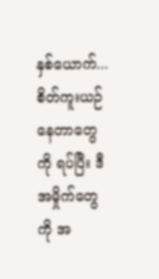နှစ်ယောက်... စိတ်ကူးယဉ်နေတာတွေကို ရပ်ပြီး ဒီအမှိုက်တွေကို အ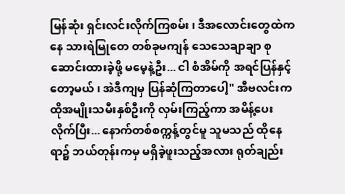မြန်ဆုံး ရှင်းလင်းလိုက်ကြစမ်း၊ ဒီအလောင်းတွေထဲကနေ သားရဲမြုတေ တစ်ခုမကျန် သေသေချာချာ စုဆောင်းထားခဲ့ဖို့ မမေ့နဲ့ဦး... ငါ စံအိမ်ကို အရင်ပြန်နှင့်တော့မယ်၊ အဲဒီကျမှ ပြန်ဆုံကြတာပေါ့" အီဗလင်းက ထိုအမျိုးသမီးနှစ်ဦးကို လှမ်းကြည့်ကာ အမိန့်ပေးလိုက်ပြီး... နောက်တစ်စက္ကန့်တွင်မူ သူမသည် ထိုနေရာ၌ ဘယ်တုန်းကမှ မရှိခဲ့ဖူးသည့်အလား ရုတ်ချည်း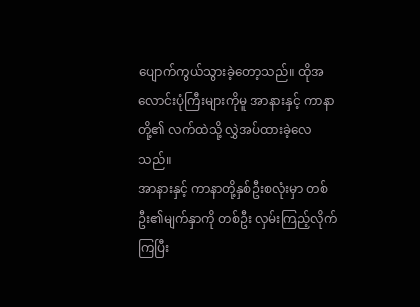ပျောက်ကွယ်သွားခဲ့တော့သည်။ ထိုအလောင်းပုံကြီးများကိုမူ အာနားနှင့် ကာနာတို့၏ လက်ထဲသို့ လွှဲအပ်ထားခဲ့လေသည်။
အာနားနှင့် ကာနာတို့နှစ်ဦးစလုံးမှာ တစ်ဦး၏မျက်နှာကို တစ်ဦး လှမ်းကြည့်လိုက်ကြပြီး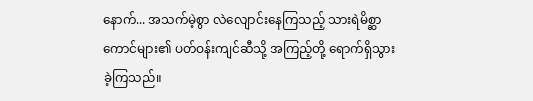နောက်... အသက်မဲ့စွာ လဲလျောင်းနေကြသည့် သားရဲမိစ္ဆာကောင်များ၏ ပတ်ဝန်းကျင်ဆီသို့ အကြည့်တို့ ရောက်ရှိသွားခဲ့ကြသည်။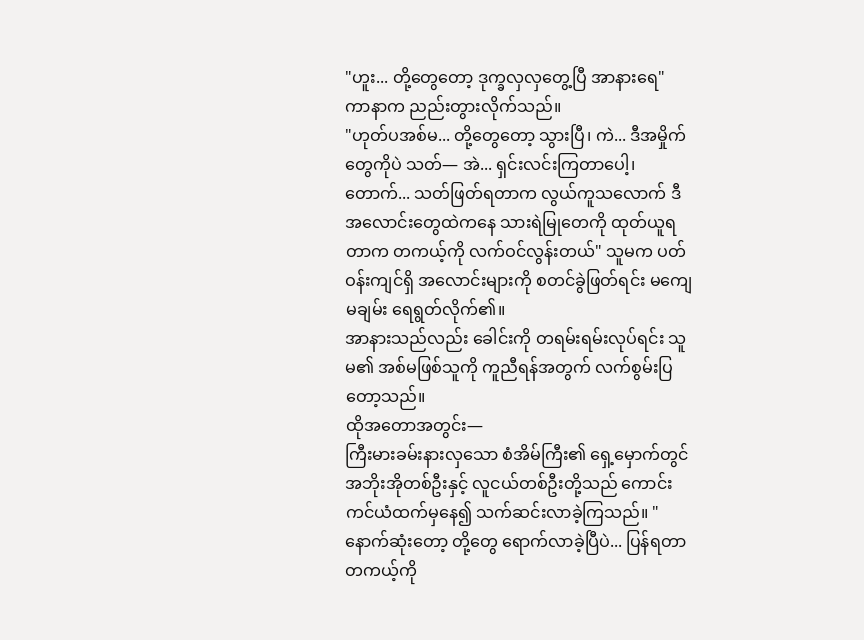"ဟူး... တို့တွေတော့ ဒုက္ခလှလှတွေ့ပြီ အာနားရေ" ကာနာက ညည်းတွားလိုက်သည်။
"ဟုတ်ပအစ်မ... တို့တွေတော့ သွားပြီ၊ ကဲ... ဒီအမှိုက်တွေကိုပဲ သတ်— အဲ... ရှင်းလင်းကြတာပေါ့၊ တောက်... သတ်ဖြတ်ရတာက လွယ်ကူသလောက် ဒီအလောင်းတွေထဲကနေ သားရဲမြုတေကို ထုတ်ယူရတာက တကယ့်ကို လက်ဝင်လွန်းတယ်" သူမက ပတ်ဝန်းကျင်ရှိ အလောင်းများကို စတင်ခွဲဖြတ်ရင်း မကျေမချမ်း ရေရွတ်လိုက်၏။
အာနားသည်လည်း ခေါင်းကို တရမ်းရမ်းလုပ်ရင်း သူမ၏ အစ်မဖြစ်သူကို ကူညီရန်အတွက် လက်စွမ်းပြတော့သည်။
ထိုအတောအတွင်း—
ကြီးမားခမ်းနားလှသော စံအိမ်ကြီး၏ ရှေ့မှောက်တွင် အဘိုးအိုတစ်ဦးနှင့် လူငယ်တစ်ဦးတို့သည် ကောင်းကင်ယံထက်မှနေ၍ သက်ဆင်းလာခဲ့ကြသည်။ "နောက်ဆုံးတော့ တို့တွေ ရောက်လာခဲ့ပြီပဲ... ပြန်ရတာ တကယ့်ကို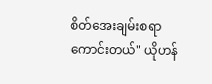စိတ်အေးချမ်းစရာကောင်းတယ်" ယိုဟန်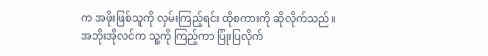က အဖိုးဖြစ်သူကို လှမ်းကြည့်ရင်း ထိုစကားကို ဆိုလိုက်သည်။
အဘိုးအိုလင်က သူ့ကို ကြည့်ကာ ပြုံးပြလိုက်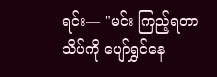ရင်း— "မင်း ကြည့်ရတာ သိပ်ကို ပျော်ရွှင်နေ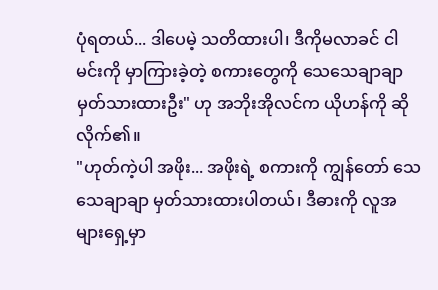ပုံရတယ်... ဒါပေမဲ့ သတိထားပါ၊ ဒီကိုမလာခင် ငါ မင်းကို မှာကြားခဲ့တဲ့ စကားတွေကို သေသေချာချာ မှတ်သားထားဦး" ဟု အဘိုးအိုလင်က ယိုဟန်ကို ဆိုလိုက်၏။
"ဟုတ်ကဲ့ပါ အဖိုး... အဖိုးရဲ့ စကားကို ကျွန်တော် သေသေချာချာ မှတ်သားထားပါတယ်၊ ဒီဓားကို လူအများရှေ့မှာ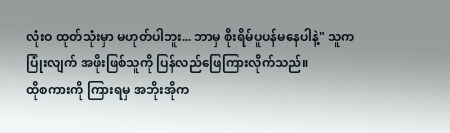လုံးဝ ထုတ်သုံးမှာ မဟုတ်ပါဘူး... ဘာမှ စိုးရိမ်ပူပန်မနေပါနဲ့" သူက ပြုံးလျက် အဖိုးဖြစ်သူကို ပြန်လည်ဖြေကြားလိုက်သည်။
ထိုစကားကို ကြားရမှ အဘိုးအိုက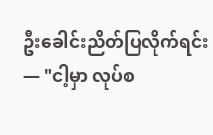ဦးခေါင်းညိတ်ပြလိုက်ရင်း— "ငါ့မှာ လုပ်စ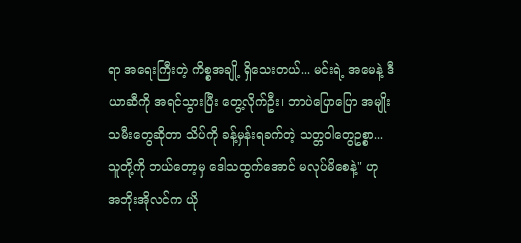ရာ အရေးကြီးတဲ့ ကိစ္စအချို့ ရှိသေးတယ်... မင်းရဲ့ အမေနဲ့ ဒီယာဆီကို အရင်သွားပြီး တွေ့လိုက်ဦး၊ ဘာပဲပြောပြော အမျိုးသမီးတွေဆိုတာ သိပ်ကို ခန့်မှန်းရခက်တဲ့ သတ္တဝါတွေဥစ္စာ... သူတို့ကို ဘယ်တော့မှ ဒေါသထွက်အောင် မလုပ်မိစေနဲ့" ဟု အဘိုးအိုလင်က ယို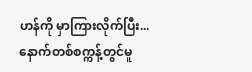ဟန်ကို မှာကြားလိုက်ပြီး... နောက်တစ်စက္ကန့်တွင်မူ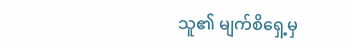သူ၏ မျက်စိရှေ့မှ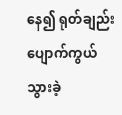နေ၍ ရုတ်ချည်း ပျောက်ကွယ်သွားခဲ့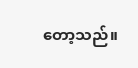တော့သည်။